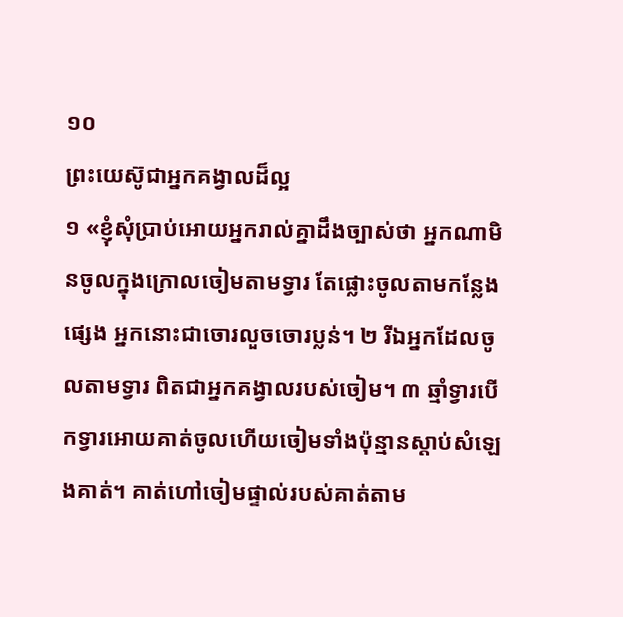១០
ព្រះយេស៊ូជាអ្នកគង្វាលដ៏ល្អ
១ «ខ្ញុំសុំប្រាប់អោយអ្នករាល់គ្នាដឹងច្បាស់ថា អ្នកណាមិនចូលក្នុងក្រោលចៀមតាមទ្វារ តែផ្លោះចូលតាមកន្លែងផ្សេង អ្នកនោះជាចោរលួចចោរប្លន់។ ២ រីឯអ្នកដែលចូលតាមទ្វារ ពិតជាអ្នកគង្វាលរបស់ចៀម។ ៣ ឆ្មាំទ្វារបើកទ្វារអោយគាត់ចូលហើយចៀមទាំងប៉ុន្មានស្ដាប់សំឡេងគាត់។ គាត់ហៅចៀមផ្ទាល់របស់គាត់តាម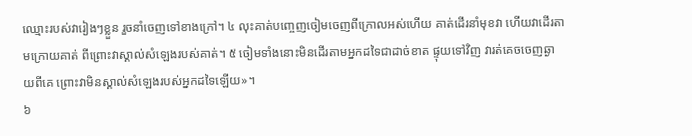ឈ្មោះរបស់វារៀងៗខ្លួន រួចនាំចេញទៅខាងក្រៅ។ ៤ លុះគាត់បញ្ចេញចៀមចេញពីក្រោលអស់ហើយ គាត់ដើរនាំមុខវា ហើយវាដើរតាមក្រោយគាត់ ពីព្រោះវាស្គាល់សំឡេងរបស់គាត់។ ៥ ចៀមទាំងនោះមិនដើរតាមអ្នកដទៃជាដាច់ខាត ផ្ទុយទៅវិញ វារត់គេចចេញឆ្ងាយពីគេ ព្រោះវាមិនស្គាល់សំឡេងរបស់អ្នកដទៃឡើយ»។
៦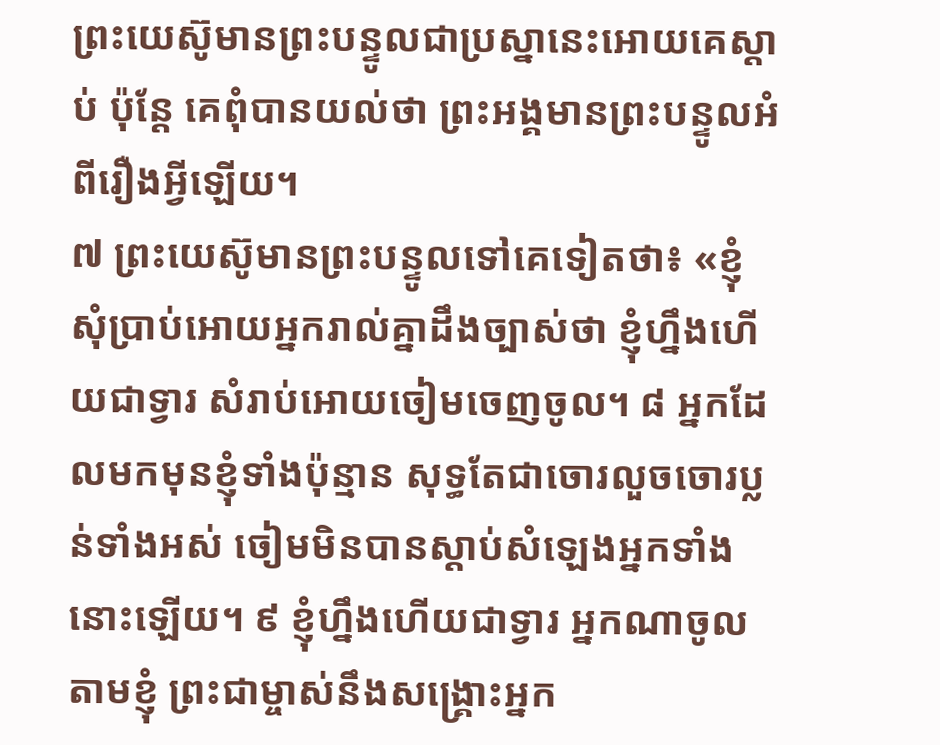ព្រះយេស៊ូមានព្រះបន្ទូលជាប្រស្នានេះអោយគេស្ដាប់ ប៉ុន្តែ គេពុំបានយល់ថា ព្រះអង្គមានព្រះបន្ទូលអំពីរឿងអ្វីឡើយ។
៧ ព្រះយេស៊ូមានព្រះបន្ទូលទៅគេទៀតថា៖ «ខ្ញុំសុំប្រាប់អោយអ្នករាល់គ្នាដឹងច្បាស់ថា ខ្ញុំហ្នឹងហើយជាទ្វារ សំរាប់អោយចៀមចេញចូល។ ៨ អ្នកដែលមកមុនខ្ញុំទាំងប៉ុន្មាន សុទ្ធតែជាចោរលួចចោរប្លន់ទាំងអស់ ចៀមមិនបានស្ដាប់សំឡេងអ្នកទាំងនោះឡើយ។ ៩ ខ្ញុំហ្នឹងហើយជាទ្វារ អ្នកណាចូលតាមខ្ញុំ ព្រះជាម្ចាស់នឹងសង្គ្រោះអ្នក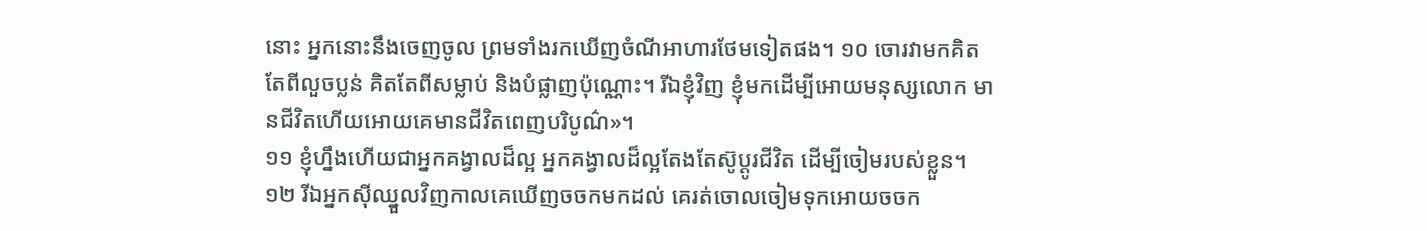នោះ អ្នកនោះនឹងចេញចូល ព្រមទាំងរកឃើញចំណីអាហារថែមទៀតផង។ ១០ ចោរវាមកគិតតែពីលួចប្លន់ គិតតែពីសម្លាប់ និងបំផ្លាញប៉ុណ្ណោះ។ រីឯខ្ញុំវិញ ខ្ញុំមកដើម្បីអោយមនុស្សលោក មានជីវិតហើយអោយគេមានជីវិតពេញបរិបូណ៌»។
១១ ខ្ញុំហ្នឹងហើយជាអ្នកគង្វាលដ៏ល្អ អ្នកគង្វាលដ៏ល្អតែងតែស៊ូប្ដូរជីវិត ដើម្បីចៀមរបស់ខ្លួន។ ១២ រីឯអ្នកស៊ីឈ្នួលវិញកាលគេឃើញចចកមកដល់ គេរត់ចោលចៀមទុកអោយចចក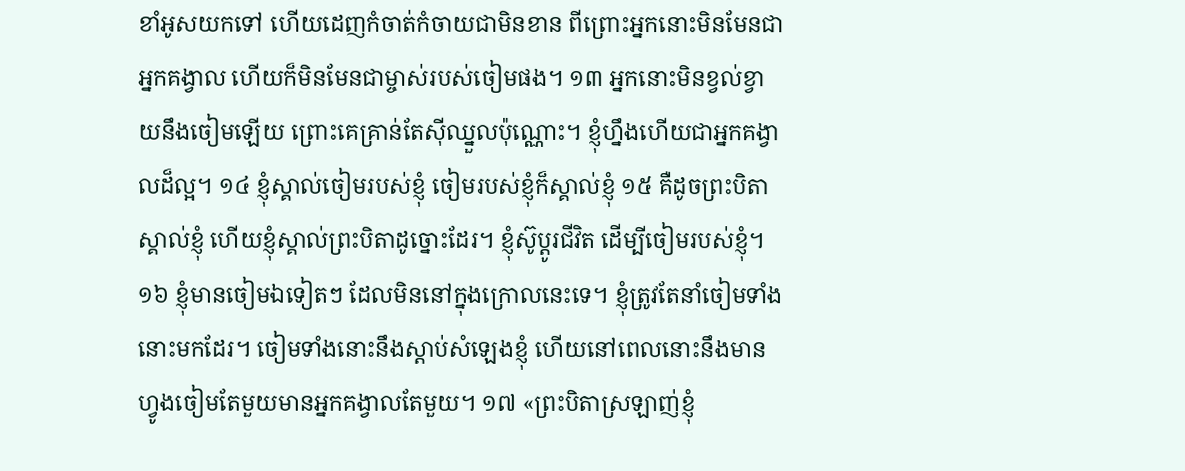ខាំអូសយកទៅ ហើយដេញកំចាត់កំចាយជាមិនខាន ពីព្រោះអ្នកនោះមិនមែនជាអ្នកគង្វាល ហើយក៏មិនមែនជាម្ចាស់របស់ចៀមផង។ ១៣ អ្នកនោះមិនខ្វល់ខ្វាយនឹងចៀមឡើយ ព្រោះគេគ្រាន់តែស៊ីឈ្នួលប៉ុណ្ណោះ។ ខ្ញុំហ្នឹងហើយជាអ្នកគង្វាលដ៏ល្អ។ ១៤ ខ្ញុំស្គាល់ចៀមរបស់ខ្ញុំ ចៀមរបស់ខ្ញុំក៏ស្គាល់ខ្ញុំ ១៥ គឺដូចព្រះបិតាស្គាល់ខ្ញុំ ហើយខ្ញុំស្គាល់ព្រះបិតាដូច្នោះដែរ។ ខ្ញុំស៊ូប្ដូរជីវិត ដើម្បីចៀមរបស់ខ្ញុំ។ ១៦ ខ្ញុំមានចៀមឯទៀតៗ ដែលមិននៅក្នុងក្រោលនេះទេ។ ខ្ញុំត្រូវតែនាំចៀមទាំងនោះមកដែរ។ ចៀមទាំងនោះនឹងស្ដាប់សំឡេងខ្ញុំ ហើយនៅពេលនោះនឹងមានហ្វូងចៀមតែមួយមានអ្នកគង្វាលតែមួយ។ ១៧ «ព្រះបិតាស្រឡាញ់ខ្ញុំ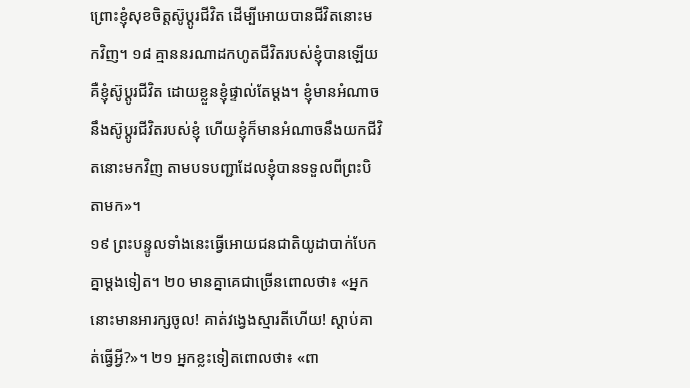ព្រោះខ្ញុំសុខចិត្តស៊ូប្ដូរជីវិត ដើម្បីអោយបានជីវិតនោះមកវិញ។ ១៨ គ្មាននរណាដកហូតជីវិតរបស់ខ្ញុំបានឡើយ គឺខ្ញុំស៊ូប្ដូរជីវិត ដោយខ្លួនខ្ញុំផ្ទាល់តែម្ដង។ ខ្ញុំមានអំណាចនឹងស៊ូប្ដូរជីវិតរបស់ខ្ញុំ ហើយខ្ញុំក៏មានអំណាចនឹងយកជីវិតនោះមកវិញ តាមបទបញ្ជាដែលខ្ញុំបានទទួលពីព្រះបិតាមក»។
១៩ ព្រះបន្ទូលទាំងនេះធ្វើអោយជនជាតិយូដាបាក់បែកគ្នាម្ដងទៀត។ ២០ មានគ្នាគេជាច្រើនពោលថា៖ «អ្នកនោះមានអារក្សចូល! គាត់វង្វេងស្មារតីហើយ! ស្ដាប់គាត់ធ្វើអ្វី?»។ ២១ អ្នកខ្លះទៀតពោលថា៖ «ពា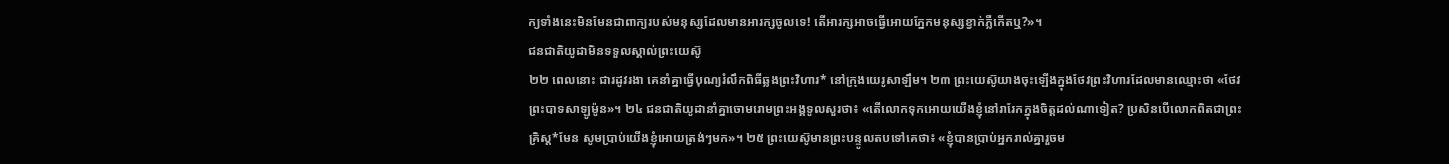ក្យទាំងនេះមិនមែនជាពាក្យរបស់មនុស្សដែលមានអារក្សចូលទេ! តើអារក្សអាចធ្វើអោយភ្នែកមនុស្សខ្វាក់ភ្លឺកើតឬ?»។
ជនជាតិយូដាមិនទទួលស្គាល់ព្រះយេស៊ូ
២២ ពេលនោះ ជារដូវរងា គេនាំគ្នាធ្វើបុណ្យរំលឹកពិធីឆ្លងព្រះវិហារ* នៅក្រុងយេរូសាឡឹម។ ២៣ ព្រះយេស៊ូយាងចុះឡើងក្នុងថែវព្រះវិហារដែលមានឈ្មោះថា «ថែវព្រះបាទសាឡូម៉ូន»។ ២៤ ជនជាតិយូដានាំគ្នាចោមរោមព្រះអង្គទូលសួរថា៖ «តើលោកទុកអោយយើងខ្ញុំនៅរារែកក្នុងចិត្តដល់ណាទៀត? ប្រសិនបើលោកពិតជាព្រះគ្រិស្ដ*មែន សូមប្រាប់យើងខ្ញុំអោយត្រង់ៗមក»។ ២៥ ព្រះយេស៊ូមានព្រះបន្ទូលតបទៅគេថា៖ «ខ្ញុំបានប្រាប់អ្នករាល់គ្នារួចម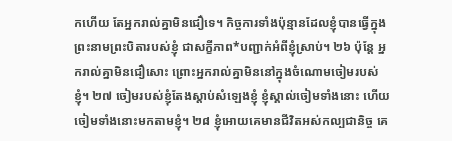កហើយ តែអ្នករាល់គ្នាមិនជឿទេ។ កិច្ចការទាំងប៉ុន្មានដែលខ្ញុំបានធ្វើក្នុងព្រះនាមព្រះបិតារបស់ខ្ញុំ ជាសក្ខីភាព*បញ្ជាក់អំពីខ្ញុំស្រាប់។ ២៦ ប៉ុន្តែ អ្នករាល់គ្នាមិនជឿសោះ ព្រោះអ្នករាល់គ្នាមិននៅក្នុងចំណោមចៀមរបស់ខ្ញុំ។ ២៧ ចៀមរបស់ខ្ញុំតែងស្ដាប់សំឡេងខ្ញុំ ខ្ញុំស្គាល់ចៀមទាំងនោះ ហើយចៀមទាំងនោះមកតាមខ្ញុំ។ ២៨ ខ្ញុំអោយគេមានជីវិតអស់កល្បជានិច្ច គេ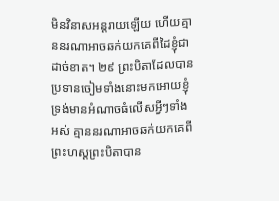មិនវិនាសអន្តរាយឡើយ ហើយគ្មាននរណាអាចឆក់យកគេពីដៃខ្ញុំជាដាច់ខាត។ ២៩ ព្រះបិតាដែលបានប្រទានចៀមទាំងនោះមកអោយខ្ញុំ ទ្រង់មានអំណាចធំលើសអ្វីៗទាំងអស់ គ្មាននរណាអាចឆក់យកគេពីព្រះហស្ដព្រះបិតាបាន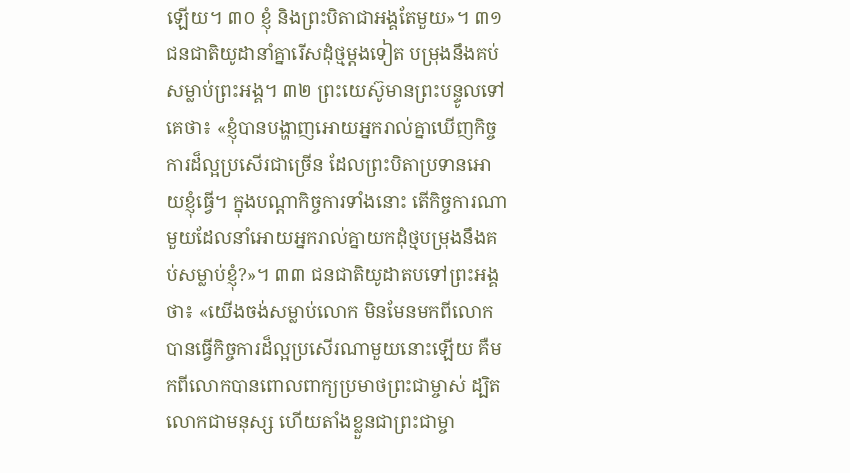ឡើយ។ ៣០ ខ្ញុំ និងព្រះបិតាជាអង្គតែមួយ»។ ៣១ ជនជាតិយូដានាំគ្នារើសដុំថ្មម្ដងទៀត បម្រុងនឹងគប់សម្លាប់ព្រះអង្គ។ ៣២ ព្រះយេស៊ូមានព្រះបន្ទូលទៅគេថា៖ «ខ្ញុំបានបង្ហាញអោយអ្នករាល់គ្នាឃើញកិច្ចការដ៏ល្អប្រសើរជាច្រើន ដែលព្រះបិតាប្រទានអោយខ្ញុំធ្វើ។ ក្នុងបណ្ដាកិច្ចការទាំងនោះ តើកិច្ចការណាមួយដែលនាំអោយអ្នករាល់គ្នាយកដុំថ្មបម្រុងនឹងគប់សម្លាប់ខ្ញុំ?»។ ៣៣ ជនជាតិយូដាតបទៅព្រះអង្គថា៖ «យើងចង់សម្លាប់លោក មិនមែនមកពីលោកបានធ្វើកិច្ចការដ៏ល្អប្រសើរណាមួយនោះឡើយ គឺមកពីលោកបានពោលពាក្យប្រមាថព្រះជាម្ចាស់ ដ្បិតលោកជាមនុស្ស ហើយតាំងខ្លួនជាព្រះជាម្ចា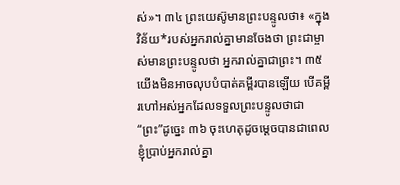ស់»។ ៣៤ ព្រះយេស៊ូមានព្រះបន្ទូលថា៖ «ក្នុងវិន័យ*របស់អ្នករាល់គ្នាមានចែងថា ព្រះជាម្ចាស់មានព្រះបន្ទូលថា អ្នករាល់គ្នាជាព្រះ។ ៣៥ យើងមិនអាចលុបបំបាត់គម្ពីរបានឡើយ បើគម្ពីរហៅអស់អ្នកដែលទទួលព្រះបន្ទូលថាជា “ព្រះ”ដូច្នេះ ៣៦ ចុះហេតុដូចម្ដេចបានជាពេលខ្ញុំប្រាប់អ្នករាល់គ្នា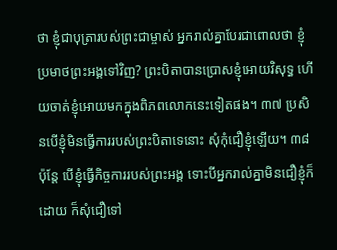ថា ខ្ញុំជាបុត្រារបស់ព្រះជាម្ចាស់ អ្នករាល់គ្នាបែរជាពោលថា ខ្ញុំប្រមាថព្រះអង្គទៅវិញ? ព្រះបិតាបានប្រោសខ្ញុំអោយវិសុទ្ធ ហើយចាត់ខ្ញុំអោយមកក្នុងពិភពលោកនេះទៀតផង។ ៣៧ ប្រសិនបើខ្ញុំមិនធ្វើការរបស់ព្រះបិតាទេនោះ សុំកុំជឿខ្ញុំឡើយ។ ៣៨ ប៉ុន្តែ បើខ្ញុំធ្វើកិច្ចការរបស់ព្រះអង្គ ទោះបីអ្នករាល់គ្នាមិនជឿខ្ញុំក៏ដោយ ក៏សុំជឿទៅ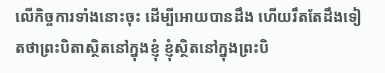លើកិច្ចការទាំងនោះចុះ ដើម្បីអោយបានដឹង ហើយរឹតតែដឹងទៀតថាព្រះបិតាស្ថិតនៅក្នុងខ្ញុំ ខ្ញុំស្ថិតនៅក្នុងព្រះបិ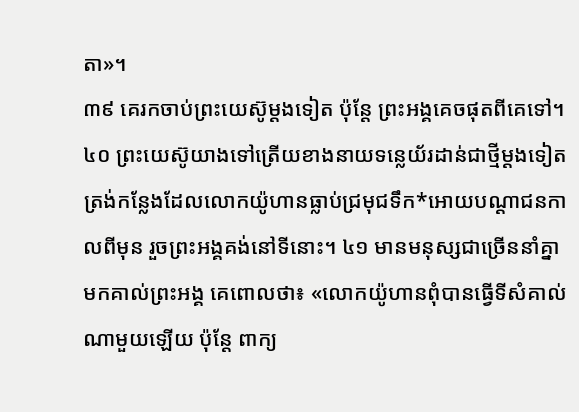តា»។
៣៩ គេរកចាប់ព្រះយេស៊ូម្ដងទៀត ប៉ុន្តែ ព្រះអង្គគេចផុតពីគេទៅ។
៤០ ព្រះយេស៊ូយាងទៅត្រើយខាងនាយទន្លេយ័រដាន់ជាថ្មីម្ដងទៀត ត្រង់កន្លែងដែលលោកយ៉ូហានធ្លាប់ជ្រមុជទឹក*អោយបណ្ដាជនកាលពីមុន រួចព្រះអង្គគង់នៅទីនោះ។ ៤១ មានមនុស្សជាច្រើននាំគ្នាមកគាល់ព្រះអង្គ គេពោលថា៖ «លោកយ៉ូហានពុំបានធ្វើទីសំគាល់ណាមួយឡើយ ប៉ុន្តែ ពាក្យ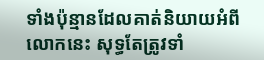ទាំងប៉ុន្មានដែលគាត់និយាយអំពីលោកនេះ សុទ្ធតែត្រូវទាំ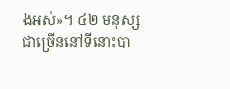ងអស់»។ ៤២ មនុស្សជាច្រើននៅទីនោះបា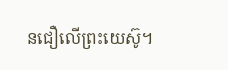នជឿលើព្រះយេស៊ូ។